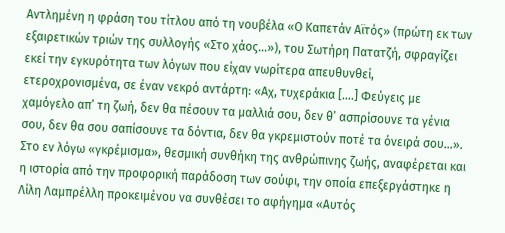Αντλημένη η φράση του τίτλου από τη νουβέλα «Ο Καπετάν Αϊτός» (πρώτη εκ των εξαιρετικών τριών της συλλογής «Στο χάος…»), του Σωτήρη Πατατζή, σφραγίζει εκεί την εγκυρότητα των λόγων που είχαν νωρίτερα απευθυνθεί, ετεροχρονισμένα, σε έναν νεκρό αντάρτη: «Αχ, τυχεράκια [….] Φεύγεις με χαμόγελο απ’ τη ζωή, δεν θα πέσουν τα μαλλιά σου, δεν θ’ ασπρίσουνε τα γένια σου, δεν θα σου σαπίσουνε τα δόντια, δεν θα γκρεμιστούν ποτέ τα όνειρά σου…».
Στο εν λόγω «γκρέμισμα», θεσμική συνθήκη της ανθρώπινης ζωής, αναφέρεται και η ιστορία από την προφορική παράδοση των σούφι, την οποία επεξεργάστηκε η Λίλη Λαμπρέλλη προκειμένου να συνθέσει το αφήγημα «Αυτός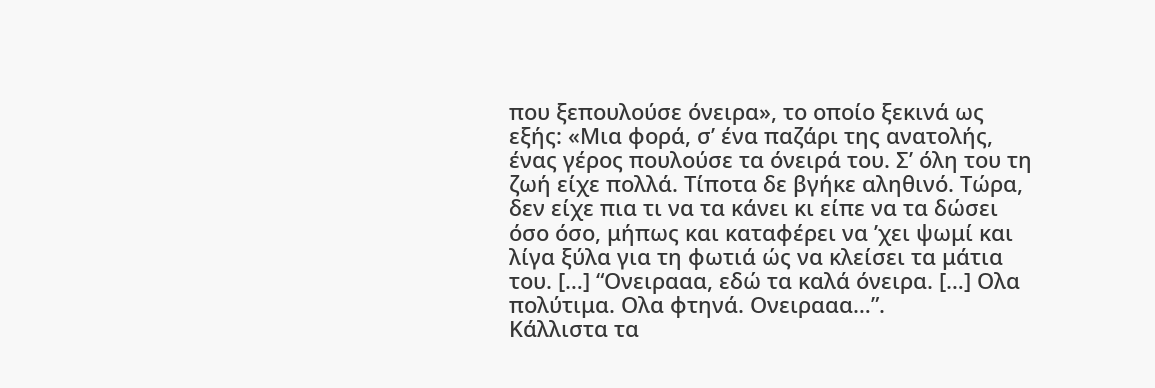που ξεπουλούσε όνειρα», το οποίο ξεκινά ως εξής: «Μια φορά, σ’ ένα παζάρι της ανατολής, ένας γέρος πουλούσε τα όνειρά του. Σ’ όλη του τη ζωή είχε πολλά. Τίποτα δε βγήκε αληθινό. Τώρα, δεν είχε πια τι να τα κάνει κι είπε να τα δώσει όσο όσο, μήπως και καταφέρει να ’χει ψωμί και λίγα ξύλα για τη φωτιά ώς να κλείσει τα μάτια του. […] “Ονειρααα, εδώ τα καλά όνειρα. […] Ολα πολύτιμα. Ολα φτηνά. Ονειρααα…”.
Κάλλιστα τα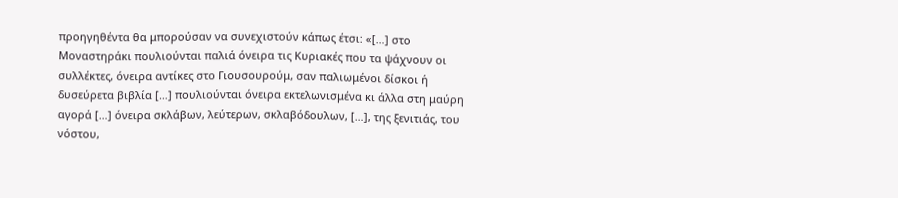προηγηθέντα θα μπορούσαν να συνεχιστούν κάπως έτσι: «[…] στο Μοναστηράκι πουλιούνται παλιά όνειρα τις Κυριακές που τα ψάχνουν οι συλλέκτες, όνειρα αντίκες στο Γιουσουρούμ, σαν παλιωμένοι δίσκοι ή δυσεύρετα βιβλία […] πουλιούνται όνειρα εκτελωνισμένα κι άλλα στη μαύρη αγορά […] όνειρα σκλάβων, λεύτερων, σκλαβόδουλων, […], της ξενιτιάς, του νόστου,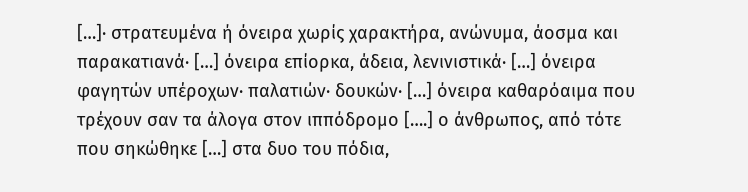[…]· στρατευμένα ή όνειρα χωρίς χαρακτήρα, ανώνυμα, άοσμα και παρακατιανά· […] όνειρα επίορκα, άδεια, λενινιστικά· […] όνειρα φαγητών υπέροχων· παλατιών· δουκών· […] όνειρα καθαρόαιμα που τρέχουν σαν τα άλογα στον ιππόδρομο [….] ο άνθρωπος, από τότε που σηκώθηκε […] στα δυο του πόδια,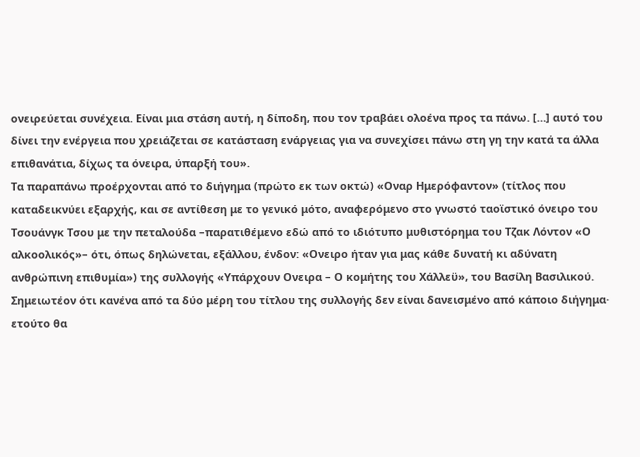ονειρεύεται συνέχεια. Είναι μια στάση αυτή, η δίποδη, που τον τραβάει ολοένα προς τα πάνω. […] αυτό του δίνει την ενέργεια που χρειάζεται σε κατάσταση ενάργειας για να συνεχίσει πάνω στη γη την κατά τα άλλα επιθανάτια, δίχως τα όνειρα, ύπαρξή του».
Τα παραπάνω προέρχονται από το διήγημα (πρώτο εκ των οκτώ) «Οναρ Ημερόφαντον» (τίτλος που καταδεικνύει εξαρχής, και σε αντίθεση με το γενικό μότο, αναφερόμενο στο γνωστό ταοϊστικό όνειρο του Τσουάνγκ Τσου με την πεταλούδα –παρατιθέμενο εδώ από το ιδιότυπο μυθιστόρημα του Τζακ Λόντον «Ο αλκοολικός»– ότι, όπως δηλώνεται, εξάλλου, ένδον: «Ονειρο ήταν για μας κάθε δυνατή κι αδύνατη ανθρώπινη επιθυμία») της συλλογής «Υπάρχουν Ονειρα – Ο κομήτης του Χάλλεϋ», του Βασίλη Βασιλικού. Σημειωτέον ότι κανένα από τα δύο μέρη του τίτλου της συλλογής δεν είναι δανεισμένο από κάποιο διήγημα· ετούτο θα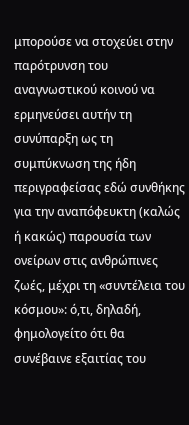μπορούσε να στοχεύει στην παρότρυνση του αναγνωστικού κοινού να ερμηνεύσει αυτήν τη συνύπαρξη ως τη συμπύκνωση της ήδη περιγραφείσας εδώ συνθήκης για την αναπόφευκτη (καλώς ή κακώς) παρουσία των ονείρων στις ανθρώπινες ζωές, μέχρι τη «συντέλεια του κόσμου»: ό,τι, δηλαδή, φημολογείτο ότι θα συνέβαινε εξαιτίας του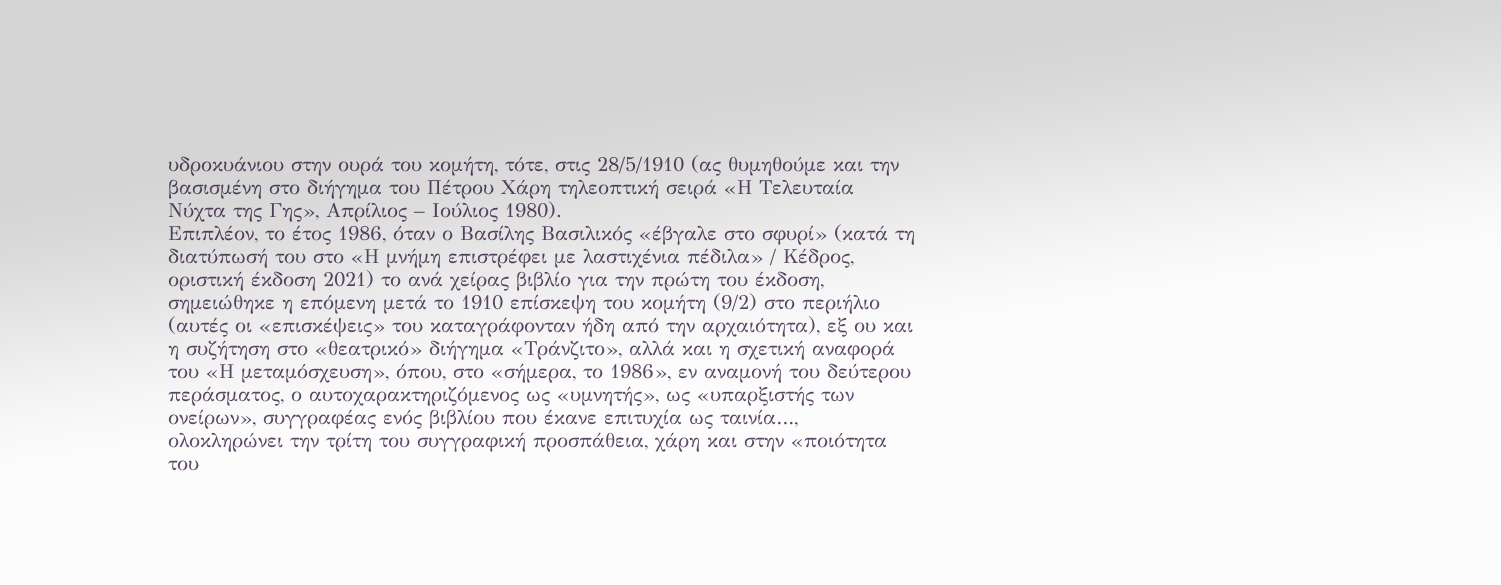υδροκυάνιου στην ουρά του κομήτη, τότε, στις 28/5/1910 (ας θυμηθούμε και την βασισμένη στο διήγημα του Πέτρου Χάρη τηλεοπτική σειρά «Η Τελευταία Νύχτα της Γης», Απρίλιος – Ιούλιος 1980).
Επιπλέον, το έτος 1986, όταν ο Βασίλης Βασιλικός «έβγαλε στο σφυρί» (κατά τη διατύπωσή του στο «Η μνήμη επιστρέφει με λαστιχένια πέδιλα» / Κέδρος, οριστική έκδοση 2021) το ανά χείρας βιβλίο για την πρώτη του έκδοση, σημειώθηκε η επόμενη μετά το 1910 επίσκεψη του κομήτη (9/2) στο περιήλιο (αυτές οι «επισκέψεις» του καταγράφονταν ήδη από την αρχαιότητα), εξ ου και η συζήτηση στο «θεατρικό» διήγημα «Τράνζιτο», αλλά και η σχετική αναφορά του «Η μεταμόσχευση», όπου, στο «σήμερα, το 1986», εν αναμονή του δεύτερου περάσματος, ο αυτοχαρακτηριζόμενος ως «υμνητής», ως «υπαρξιστής των ονείρων», συγγραφέας ενός βιβλίου που έκανε επιτυχία ως ταινία…, ολοκληρώνει την τρίτη του συγγραφική προσπάθεια, χάρη και στην «ποιότητα του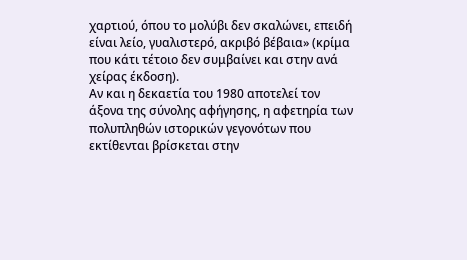χαρτιού, όπου το μολύβι δεν σκαλώνει, επειδή είναι λείο, γυαλιστερό, ακριβό βέβαια» (κρίμα που κάτι τέτοιο δεν συμβαίνει και στην ανά χείρας έκδοση).
Αν και η δεκαετία του 1980 αποτελεί τον άξονα της σύνολης αφήγησης, η αφετηρία των πολυπληθών ιστορικών γεγονότων που εκτίθενται βρίσκεται στην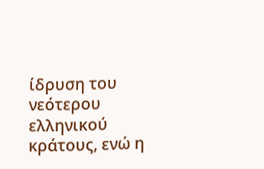ίδρυση του νεότερου ελληνικού κράτους, ενώ η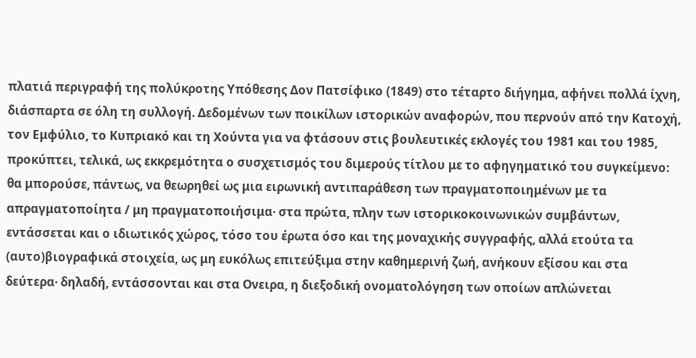πλατιά περιγραφή της πολύκροτης Υπόθεσης Δον Πατσίφικο (1849) στο τέταρτο διήγημα, αφήνει πολλά ίχνη, διάσπαρτα σε όλη τη συλλογή. Δεδομένων των ποικίλων ιστορικών αναφορών, που περνούν από την Κατοχή, τον Εμφύλιο, το Κυπριακό και τη Χούντα για να φτάσουν στις βουλευτικές εκλογές του 1981 και του 1985, προκύπτει, τελικά, ως εκκρεμότητα ο συσχετισμός του διμερούς τίτλου με το αφηγηματικό του συγκείμενο: θα μπορούσε, πάντως, να θεωρηθεί ως μια ειρωνική αντιπαράθεση των πραγματοποιημένων με τα απραγματοποίητα / μη πραγματοποιήσιμα· στα πρώτα, πλην των ιστορικοκοινωνικών συμβάντων, εντάσσεται και ο ιδιωτικός χώρος, τόσο του έρωτα όσο και της μοναχικής συγγραφής, αλλά ετούτα τα (αυτο)βιογραφικά στοιχεία, ως μη ευκόλως επιτεύξιμα στην καθημερινή ζωή, ανήκουν εξίσου και στα δεύτερα· δηλαδή, εντάσσονται και στα Ονειρα, η διεξοδική ονοματολόγηση των οποίων απλώνεται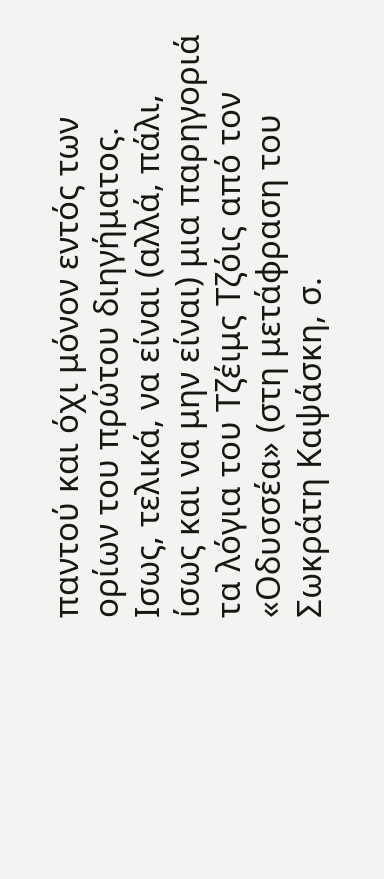παντού και όχι μόνον εντός των ορίων του πρώτου διηγήματος.
Ισως, τελικά, να είναι (αλλά, πάλι, ίσως και να μην είναι) μια παρηγοριά τα λόγια του Τζέιμς Τζόις από τον «Οδυσσέα» (στη μετάφραση του Σωκράτη Καψάσκη, σ.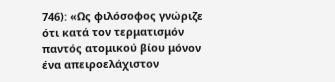746): «Ως φιλόσοφος γνώριζε ότι κατά τον τερματισμόν παντός ατομικού βίου μόνον ένα απειροελάχιστον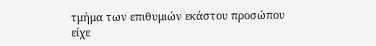τμήμα των επιθυμιών εκάστου προσώπου είχε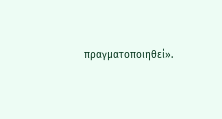πραγματοποιηθεί».